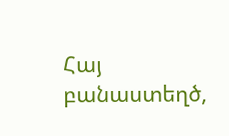Հայ բանաստեղծ,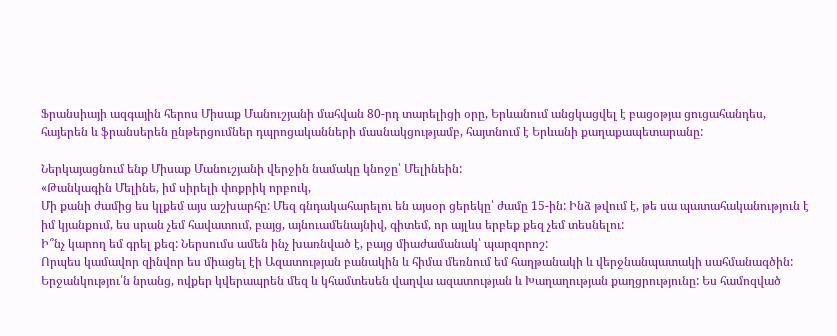Ֆրանսիայի ազգային հերոս Միսաք Մանուշյանի մահվան 80-րդ տարելիցի օրը, Երևանում անցկացվել է բացօթյա ցուցահանդես, հայերեն և ֆրանսերեն ընթերցումներ դպրոցականների մասնակցությամբ, հայտնում է Երևանի քաղաքապետարանը:

Ներկայացնում ենք Միսաք Մանուշյանի վերջին նամակը կնոջը՝ Մելինեին:
«Թանկագին Մելինե, իմ սիրելի փոքրիկ որբուկ,
Մի քանի ժամից ես կլքեմ այս աշխարհը: Մեզ գնդակահարելու են այսօր ցերեկը՝ ժամը 15-ին: Ինձ թվում է, թե սա պատահականություն է իմ կյանքում, ես սրան չեմ հավատում, բայց, այնուամենայնիվ, գիտեմ, որ այլևս երբեք քեզ չեմ տեսնելու:
Ի՞նչ կարող եմ գրել քեզ: Ներսումս ամեն ինչ խառնված է, բայց միաժամանակ՝ պարզորոշ:
Որպես կամավոր զինվոր ես միացել էի Ազատության բանակին և հիմա մեռնում եմ հաղթանակի և վերջնանպատակի սահմանագծին: Երջանկությու՛ն նրանց, ովքեր կվերապրեն մեզ և կհամտեսեն վաղվա ազատության և Խաղաղության քաղցրությունը: Ես համոզված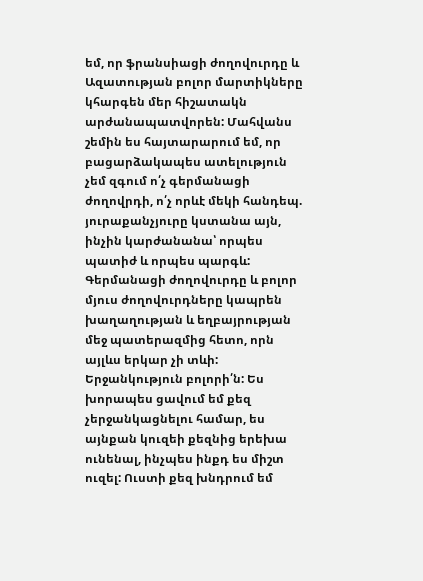եմ, որ ֆրանսիացի ժողովուրդը և Ազատության բոլոր մարտիկները կհարգեն մեր հիշատակն արժանապատվորեն: Մահվանս շեմին ես հայտարարում եմ, որ բացարձակապես ատելություն չեմ զգում ո՛չ գերմանացի ժողովրդի, ո՛չ որևէ մեկի հանդեպ. յուրաքանչյուրը կստանա այն, ինչին կարժանանա՝ որպես պատիժ և որպես պարգև: Գերմանացի ժողովուրդը և բոլոր մյուս ժողովուրդները կապրեն խաղաղության և եղբայրության մեջ պատերազմից հետո, որն այլևս երկար չի տևի: Երջանկություն բոլորի՛ն: Ես խորապես ցավում եմ քեզ չերջանկացնելու համար, ես այնքան կուզեի քեզնից երեխա ունենալ, ինչպես ինքդ ես միշտ ուզել: Ուստի քեզ խնդրում եմ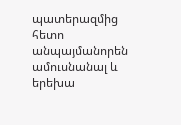պատերազմից հետո անպայմանորեն ամուսնանալ և երեխա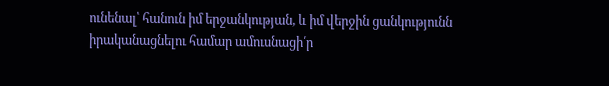ունենալ՝ հանուն իմ երջանկության, և իմ վերջին ցանկությունն իրականացնելու համար ամուսնացի՛ր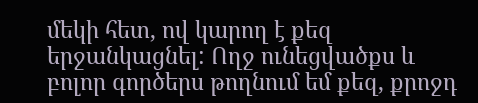մեկի հետ, ով կարող է քեզ երջանկացնել: Ողջ ունեցվածքս և բոլոր գործերս թողնում եմ քեզ, քրոջդ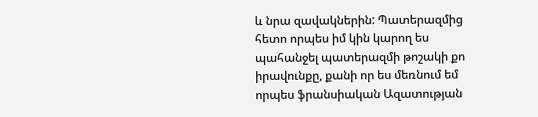և նրա զավակներին: Պատերազմից հետո որպես իմ կին կարող ես պահանջել պատերազմի թոշակի քո իրավունքը, քանի որ ես մեռնում եմ որպես ֆրանսիական Ազատության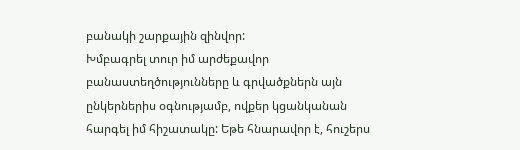բանակի շարքային զինվոր:
Խմբագրել տուր իմ արժեքավոր բանաստեղծությունները և գրվածքներն այն ընկերներիս օգնությամբ, ովքեր կցանկանան հարգել իմ հիշատակը: Եթե հնարավոր է, հուշերս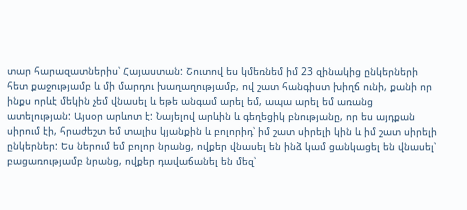տար հարազատներիս՝ Հայաստան: Շուտով ես կմեռնեմ իմ 23 զինակից ընկերների հետ քաջությամբ և մի մարդու խաղաղությամբ, ով շատ հանգիստ խիղճ ունի, քանի որ ինքս որևէ մեկին չեմ վնասել և եթե անգամ արել եմ, ապա արել եմ առանց ատելության: Այսօր արևոտ է: Նայելով արևին և գեղեցիկ բնությանը, որ ես այդքան սիրում էի, հրաժեշտ եմ տալիս կյանքին և բոլորիդ՝ իմ շատ սիրելի կին և իմ շատ սիրելի ընկերներ: Ես ներում եմ բոլոր նրանց, ովքեր վնասել են ինձ կամ ցանկացել են վնասել՝ բացառությամբ նրանց, ովքեր դավաճանել են մեզ՝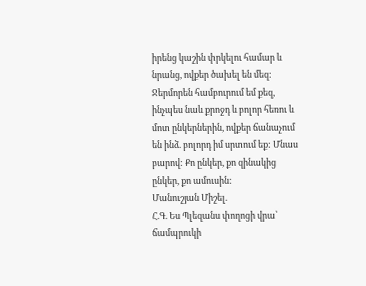իրենց կաշին փրկելու համար և նրանց, ովքեր ծախել են մեզ: Ջերմորեն համբուրում եմ քեզ, ինչպես նաև քրոջդ և բոլոր հեռու և մոտ ընկերներին, ովքեր ճանաչում են ինձ. բոլորդ իմ սրտում եք: Մնաս բարով: Քո ընկեր, քո զինակից ընկեր, քո ամուսին:
Մանուշյան Միշել.
Հ.Գ. Ես Պլեզանս փողոցի վրա՝ ճամպրուկի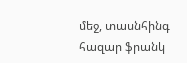մեջ, տասնհինգ հազար ֆրանկ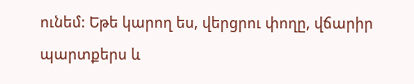ունեմ: Եթե կարող ես, վերցրու փողը, վճարիր պարտքերս և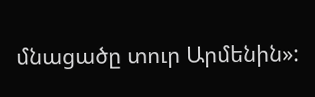մնացածը տուր Արմենին»: